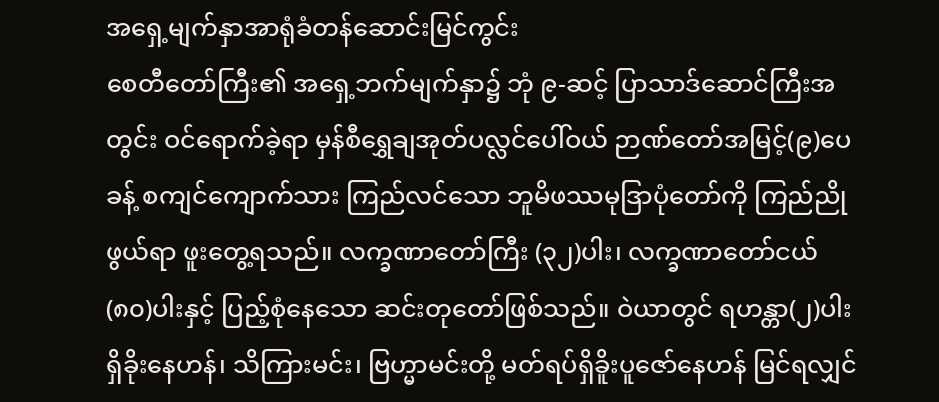အရှေ့မျက်နှာအာရုံခံတန်ဆောင်းမြင်ကွင်း
စေတီတော်ကြီး၏ အရှေ့ဘက်မျက်နှာ၌ ဘုံ ၉-ဆင့် ပြာသာဒ်ဆောင်ကြီးအတွင်း ဝင်ရောက်ခဲ့ရာ မှန်စီရွှေချအုတ်ပလ္လင်ပေါ်ဝယ် ဉာဏ်တော်အမြင့်(၉)ပေခန့် စကျင်ကျောက်သား ကြည်လင်သော ဘူမိဖဿမုဒြာပုံတော်ကို ကြည်ညိုဖွယ်ရာ ဖူးတွေ့ရသည်။ လက္ခဏာတော်ကြီး (၃၂)ပါး၊ လက္ခဏာတော်ငယ် (၈၀)ပါးနှင့် ပြည့်စုံနေသော ဆင်းတုတော်ဖြစ်သည်။ ဝဲယာတွင် ရဟန္တာ(၂)ပါးရှိခိုးနေဟန်၊ သိကြားမင်း၊ ဗြဟ္မာမင်းတို့ မတ်ရပ်ရှိခိူးပူဇော်နေဟန် မြင်ရလျှင်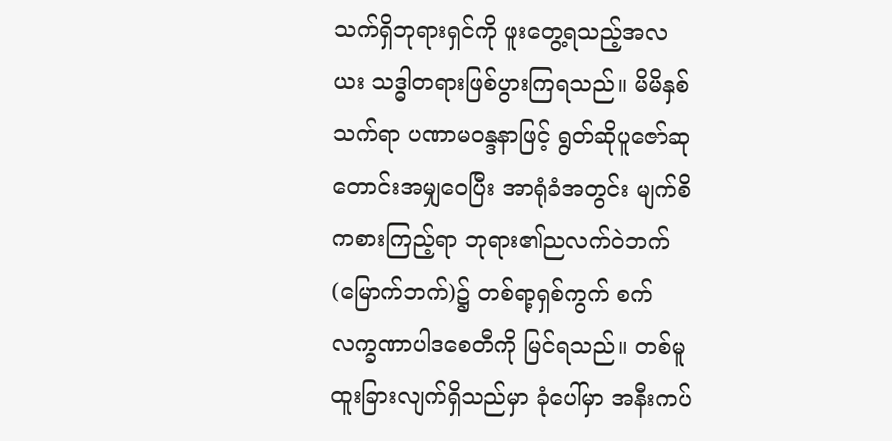သက်ရှိဘုရားရှင်ကို ဖူးတွေ့ရသည့်အလယး သဒ္ဓါတရားဖြစ်ပွားကြရသည်။ မိမိနှစ်သက်ရာ ပဏာမဝန္ဒနာဖြင့် ရွတ်ဆိုပူဇော်ဆုတောင်းအမျှဝေပြီး အာရုံခံအတွင်း မျက်စိကစားကြည့်ရာ ဘုရား၏ညလက်ဝဲဘက်(မြောက်ဘက်)၌ တစ်ရာ့ရှစ်ကွက် စက်လက္ခဏာပါဒစေတီကို မြင်ရသည်။ တစ်မူထူးခြားလျက်ရှိသည်မှာ ခုံပေါ်မှာ အနီးကပ်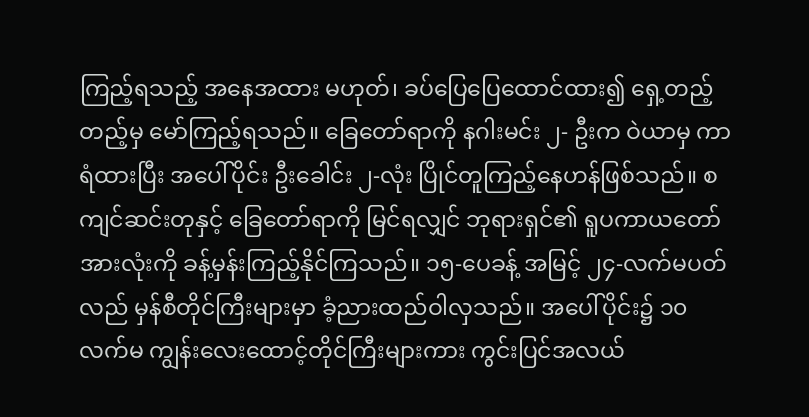ကြည့်ရသည့် အနေအထား မဟုတ်၊ ခပ်ပြေပြေထောင်ထား၍ ရှေ့တည့်တည့်မှ မော်ကြည့်ရသည်။ ခြေတော်ရာကို နဂါးမင်း ၂- ဦးက ဝဲယာမှ ကာရံထားပြီး အပေါ်ပိုင်း ဦးခေါင်း ၂-လုံး ပြိုင်တူကြည့်နေဟန်ဖြစ်သည်။ စကျင်ဆင်းတုနှင့် ခြေတော်ရာကို မြင်ရလျှင် ဘုရားရှင်၏ ရူပကာယတော်အားလုံးကို ခန့်မှန်းကြည့်နိုင်ကြသည်။ ၁၅-ပေခန့် အမြင့် ၂၄-လက်မပတ်လည် မှန်စီတိုင်ကြီးများမှာ ခံ့ညားထည်ဝါလှသည်။ အပေါ်ပိုင်း၌ ၁၀လက်မ ကျွန်းလေးထောင့်တိုင်ကြီးများကား ကွင်းပြင်အလယ်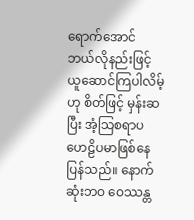ရောက်အောင် ဘယ်လိုနည်းဖြင့် ယူဆောင်ကြပါလိမ့်ဟု စိတ်ဖြင့် မှန်းဆပြီး အံ့သြစရာပဟေဠိပမာဖြစ်နေပြန်သည်။ နောက်ဆုံးဘဝ ဝေဿန္တ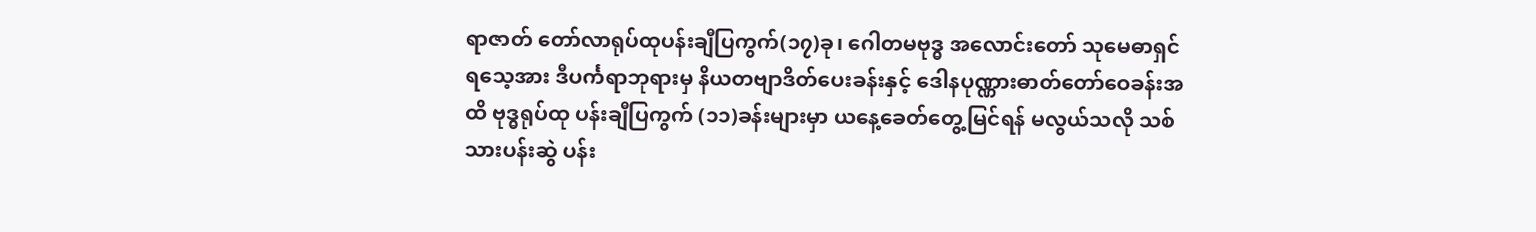ရာဇာတ် တော်လာရုပ်ထုပန်းချီပြကွက်(၁၇)ခု၊ ဂေါတမဗုဒ္ဓ အလောင်းတော် သုမေဓာရှင်ရသေ့အား ဒီပင်္ကရာဘုရားမှ နိယတဗျာဒိတ်ပေးခန်းနှင့် ဒေါနပုဏ္ဏားဓာတ်တော်ဝေခန်းအထိ ဗုဒ္ဓရုပ်ထု ပန်းချီပြကွက် (၁၁)ခန်းများမှာ ယနေ့ခေတ်တွေ့မြင်ရန် မလွယ်သလို သစ်သားပန်းဆွဲ ပန်း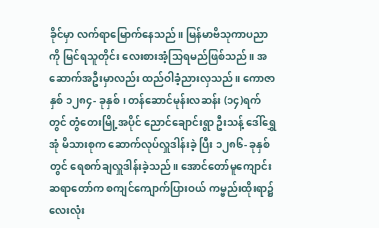ခိုင်မှာ လက်ရာမြောက်နေသည်။ မြန်မာဗိသုကာပညာကို မြင်ရသူတိုင်း လေးစားအံ့သြရမည်ဖြစ်သည်။ အဆောက်အဦးမှာလည်း ထည်ဝါခံ့ညားလှသည်။ ကောဇာနှစ် ၁၂၈၄- ခုနှစ်၊ တန်ဆောင်မုန်းလဆန်း (၁၄)ရက်တွင် တွံတေးမြို့အပိုင် ညောင်ချောင်းရွာ ဦးသန့် ဒေါ်ရွှေအုံ မိသားစုက ဆောက်လုပ်လှူဒါန်းခဲ့ ပြီး ၁၂၈၆- ခုနှစ်တွင် ရေစက်ချလှူဒါန်းခဲ့သည်။ အောင်တော်မူကျောင်းဆရာတော်က စကျင်ကျောက်ပြားဝယ် ကမ္ဗည်းထိုးရာ၌ လေးလုံး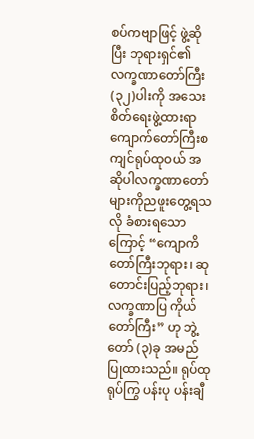စပ်ကဗျာဖြင့် ဖွဲ့ဆိုပြီး ဘုရားရှင်၏ လက္ခဏာတော်ကြီး(၃၂)ပါးကို အသေးစိတ်ရေးဖွဲ့ထားရာ ကျောက်တော်ကြီးစကျင်ရုပ်ထုဝယ် အဆိုပါလက္ခဏာတော်များကိုညဖူးတွေ့ရသလို ခံစားရသောကြောင့် “ကျောကိတော်ကြီးဘုရား၊ ဆုတောင်းပြည့်ဘုရား၊ လက္ခဏာပြ ကိုယ်တော်ကြီး” ဟု ဘွဲ့တော် (၃)ခု အမည်ပြုထားသည်။ ရုပ်ထု ရုပ်ကြွ ပန်းပု ပန်းချီ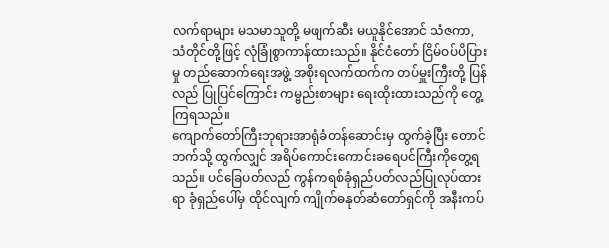လက်ရာများ မသမာသူတို့ မဖျက်ဆီး မယူနိုင်အောင် သံဇကာ, သံတိုင်တို့ဖြင့် လုံခြုံစွာကာန်ထားသည်။ နိုင်ငံတော် ငြိမ်ဝပ်ပိပြားမှု တည်ဆောက်ရေးအဖွဲ့ အစိုးရလက်ထက်က တပ်မှူးကြီးတို့ ပြန်လည် ပြုပြင်ကြောင်း ကမ္ဗည်းစာများ ရေးထိုးထားသည်ကို တွေ့ကြရသည်။
ကျောက်တော်ကြီးဘုရားအာရုံခံတန်ဆောင်းမှ ထွက်ခဲ့ပြီး တောင်ဘက်သို့ ထွက်လျှင် အရိပ်ကောင်းကောင်းခရေပင်ကြီးကိုတွေ့ရသည်။ ပင်ခြေပတ်လည် ကွန်ကရစ်ခုံရှည်ပတ်လည်ပြုလုပ်ထားရာ ခုံရှည်ပေါ်မှ ထိုင်လျက် ကျိုက်ဓနုတ်ဆံတော်ရှင်ကို အနီးကပ်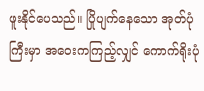ဖူးနိုင်ပေသည်။ ပြိုပျက်နေသော အုတ်ပုံကြီးမှာ အဝေးကကြည့်လျှင် ကောက်ရိုးပုံ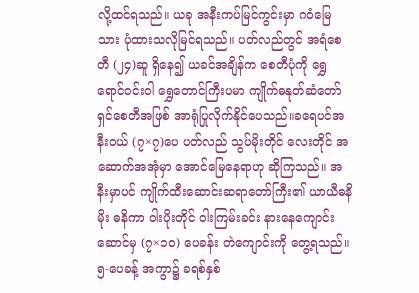လို့ထင်ရသည်။ ယခု အနီးကပ်မြင်ကွင်းမှာ ဂဝံမြေသား ပုံထားသလိုမြင်ရသည်။ ပတ်လည်တွင် အရံစေတီ (၂၄)ဆူ ရှိနေ၍ ယခင်အချိန်က စေတီပုံကို ရွှေရောင်ဝင်းဝါ ရွှေတောင်ကြီးပမာ ကျိုက်ဓနုတ်ဆံတော်ရှင်စေတီအဖြစ် အာရုံပြုလိုက်နိုင်ပေသည်။ခရေပင်အနီးဝယ် (၇×၇)ပေ ပတ်လည် သွပ်မိုးတိုင် လေးတိုင် အဆောက်အအုံမှာ အောင်မြေနေရာဟု ဆိုကြသည်။ အနီးမှာပင် ကျိုက်ထီးဆောင်းဆရာတော်ကြီး၏ ယာယီဓနိမိုး ဓနိကာ ဝါးပိုးတိုင် ဝါးကြမ်းခင်း နားနေကျောင်းဆောင်မှ (၇×၁ဝ) ပေခန်း တဲကျောင်းကို တွေ့ရသည်။ ၅-ပေခန့် အကွာ၌ ခရစ်နှစ်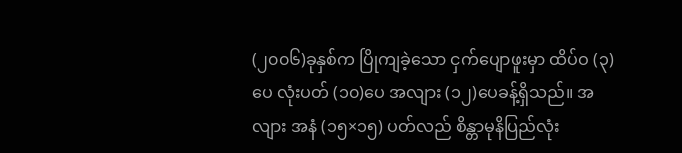(၂၀၀၆)ခုနှစ်က ပြိုကျခဲ့သော ငှက်ပျောဖူးမှာ ထိပ်ဝ (၃)ပေ လုံးပတ် (၁၀)ပေ အလျား (၁၂)ပေခန့်ရှိသည်။ အလျား အနံ (၁၅×၁၅) ပတ်လည် စိန္တာမုနိပြည်လုံး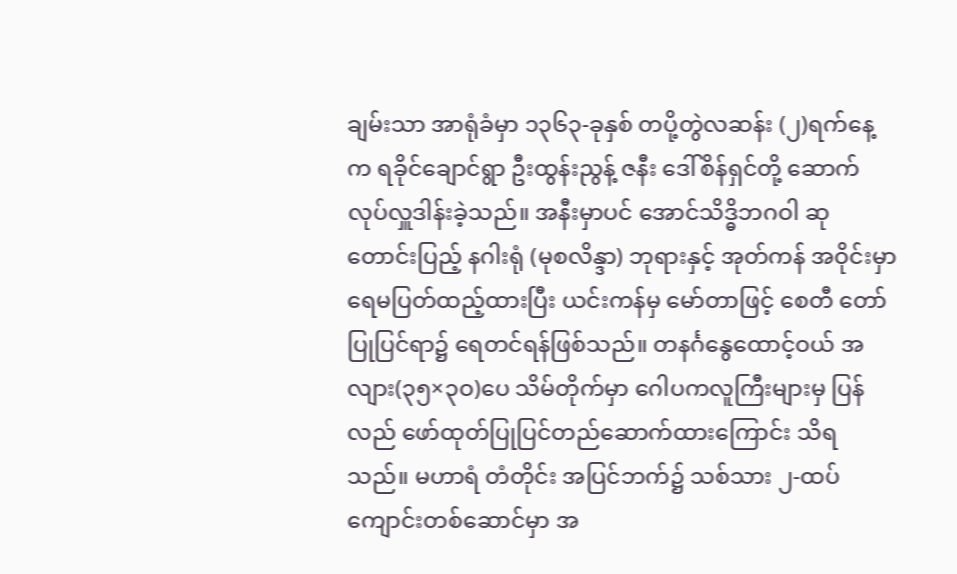ချမ်းသာ အာရုံခံမှာ ၁၃၆၃-ခုနှစ် တပို့တွဲလဆန်း (၂)ရက်နေ့က ရခိုင်ချောင်ရွာ ဦးထွန်းညွန့် ဇနီး ဒေါ်စိန်ရှင်တို့ ဆောက်လုပ်လှူဒါန်းခဲ့သည်။ အနီးမှာပင် အောင်သိဒ္ဓိဘဂဝါ ဆုတောင်းပြည့် နဂါးရုံ (မုစလိန္ဒာ) ဘုရားနှင့် အုတ်ကန် အဝိုင်းမှာ ရေမပြတ်ထည့်ထားပြီး ယင်းကန်မှ မော်တာဖြင့် စေတီ တော် ပြုပြင်ရာ၌ ရေတင်ရန်ဖြစ်သည်။ တနင်္ဂနွေထောင့်ဝယ် အလျား(၃၅×၃ဝ)ပေ သိမ်တိုက်မှာ ဂေါပကလူကြီးများမှ ပြန်လည် ဖော်ထုတ်ပြုပြင်တည်ဆောက်ထားကြောင်း သိရသည်။ မဟာရံ တံတိုင်း အပြင်ဘက်၌ သစ်သား ၂-ထပ် ကျောင်းတစ်ဆောင်မှာ အ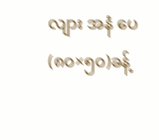လျား အနံ ပေ (၈၀×၅၀)ခန့်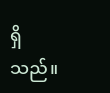ရှိသည်။